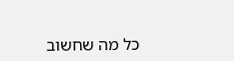כל מה שחשוב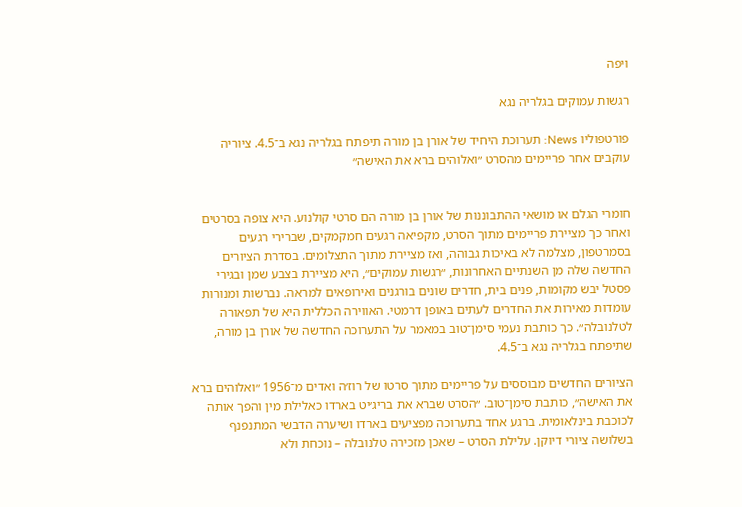ויפה

רגשות עמוקים בגלריה נגא

פורטפוליו News: תערוכת היחיד של אורן בן מורה תיפתח בגלריה נגא ב־4.5. ציוריה עוקבים אחר פריימים מהסרט ״ואלוהים ברא את האישה״


חומרי הגלם או מושאי ההתבוננות של אורן בן מורה הם סרטי קולנוע. היא צופה בסרטים ואחר כך מציירת פריימים מתוך הסרט, מקפיאה רגעים חמקמקים, שברירי רגעים בסמרטפון, מצלמה לא באיכות גבוהה, ואז מציירת מתוך התצלומים. בסדרת הציורים החדשה שלה מן השנתיים האחרונות, ״רגשות עמוקים״, היא מציירת בצבע שמן ובגירי פסטל יבש מקומות, פנים בית, חדרים שונים בורגנים ואירופאים למראה. נברשות ומנורות עומדות מאירות את החדרים לעתים באופן דרמטי. האווירה הכללית היא של תפאורה לטלנובלה״. כך כותבת נעמי סימן־טוב במאמר על התערוכה החדשה של אורן בן מורה, שתיפתח בגלריה נגא ב־4.5.

הציורים החדשים מבוססים על פריימים מתוך סרטו של רוז׳ה ואדים מ־1956 ״ואלוהים ברא את האישה״, כותבת סימן־טוב. ״הסרט שברא את בריג׳יט בארדו כאלילת מין והפך אותה לכוכבת בינלאומית. ברגע אחד בתערוכה מפציעים בארדו ושיערה הדבשי המתנפנף בשלושה ציורי דיוקן. עלילת הסרט – שאכן מזכירה טלנובלה – נוכחת ולא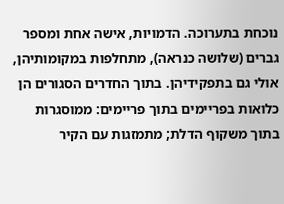נוכחת בתערוכה. הדמויות, אישה אחת ומספר גברים (שלושה כנראה), מתחלפות במקומותיהן, אולי גם בתפקידיהן. בתוך החדרים הסגורים הן כלואות בפריימים בתוך פריימים: ממוסגרות בתוך משקוף הדלת; מתמזגות עם הקיר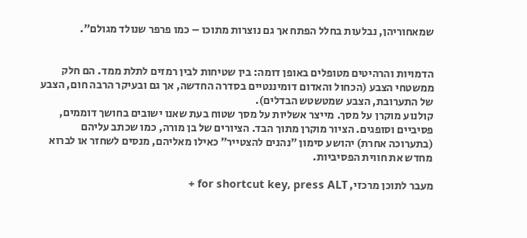שמאחוריהן, נבלעות בחלל הפתח אך גם נוצרות מתוכו – כמו פרפר שנולד מגולם״.


הדמויות והרהיטים מטופלים באופן דומה: בין שטיחות לבין רמזים לתלת ממד. הם חלק ממשטחי הצבע (הכחול והאדום דומיננטיים בסדרה החדשה, אך גם ובעיקר הרבה חום, הצבע של התערובת, הצבע שמטשטש הבדלים).
קולנוע מוקרן על מסך. מייצר אשליות על מסך שטוח בעת שאנו ישובים בחושך דוממים, פסיביים וסופגים. הציור מוקרן מתוך הבד. הציורים של בן מורה, כמו שכתב עליהם (בתערוכה אחרת) יהושע סימון ״נהנים להצטייר״ כאילו מאליהם, מנסים לשחזר או לברוא מחדש את חווית הפסיביות.

מעבר לתוכן מרכזי, for shortcut key, press ALT +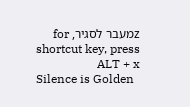zמעבר לסגיר, for shortcut key, press ALT + x
Silence is Golden